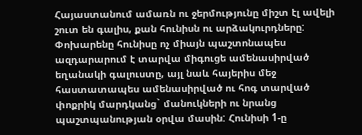Հայաստանում ամառն ու ջերմությունը միշտ էլ ավելի շուտ են գալիս, քան հունիսն ու արձակուրդները: Փոխարենը հունիսը ոչ միայն պաշտոնապես ազդարարում է տարվա միգուցե ամենասիրված եղանակի գալուստը, այլ նաև հայերիս մեջ հաստատապես ամենասիրված ու հոգ տարված փոքրիկ մարդկանց` մանուկների ու նրանց պաշտպանության օրվա մասին: Հունիսի 1-ը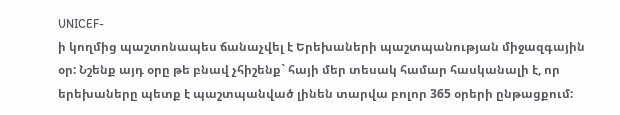UNICEF-
ի կողմից պաշտոնապես ճանաչվել է Երեխաների պաշտպանության միջազգային օր: Նշենք այդ օրը թե բնավ չհիշենք` հայի մեր տեսակ համար հասկանալի է, որ երեխաները պետք է պաշտպանված լինեն տարվա բոլոր 365 օրերի ընթացքում: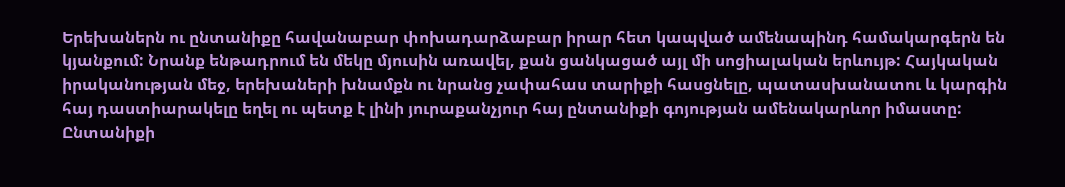Երեխաներն ու ընտանիքը հավանաբար փոխադարձաբար իրար հետ կապված ամենապինդ համակարգերն են կյանքում: Նրանք ենթադրում են մեկը մյուսին առավել, քան ցանկացած այլ մի սոցիալական երևույթ: Հայկական իրականության մեջ, երեխաների խնամքն ու նրանց չափահաս տարիքի հասցնելը, պատասխանատու և կարգին հայ դաստիարակելը եղել ու պետք է լինի յուրաքանչյուր հայ ընտանիքի գոյության ամենակարևոր իմաստը:
Ընտանիքի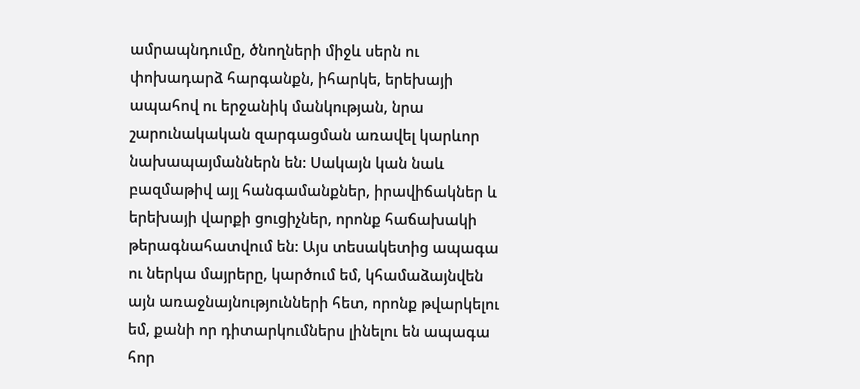ամրապնդումը, ծնողների միջև սերն ու փոխադարձ հարգանքն, իհարկե, երեխայի ապահով ու երջանիկ մանկության, նրա շարունակական զարգացման առավել կարևոր նախապայմաններն են: Սակայն կան նաև բազմաթիվ այլ հանգամանքներ, իրավիճակներ և երեխայի վարքի ցուցիչներ, որոնք հաճախակի թերագնահատվում են: Այս տեսակետից ապագա ու ներկա մայրերը, կարծում եմ, կհամաձայնվեն այն առաջնայնությունների հետ, որոնք թվարկելու եմ, քանի որ դիտարկումներս լինելու են ապագա հոր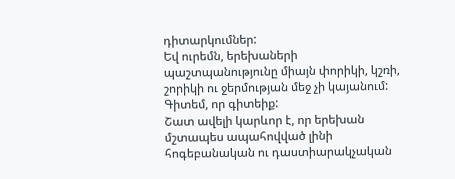դիտարկումներ:
Եվ ուրեմն, երեխաների պաշտպանությունը միայն փորիկի, կշռի, շորիկի ու ջերմության մեջ չի կայանում: Գիտեմ, որ գիտեիք:
Շատ ավելի կարևոր է, որ երեխան մշտապես ապահովված լինի հոգեբանական ու դաստիարակչական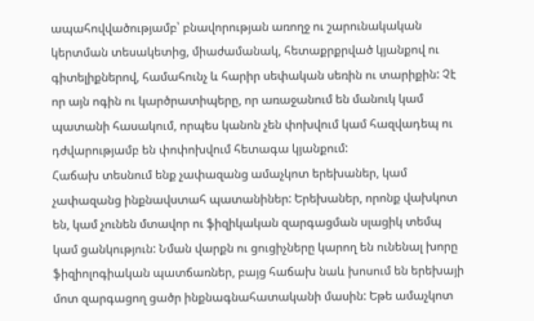ապահովվածությամբ՝ բնավորության առողջ ու շարունակական կերտման տեսակետից, միաժամանակ, հետաքրքրված կյանքով ու գիտելիքներով, համահունչ և հարիր սեփական սեռին ու տարիքին: Չէ որ այն ոգին ու կարծրատիպերը, որ առաջանում են մանուկ կամ պատանի հասակում, որպես կանոն չեն փոխվում կամ հազվադեպ ու դժվարությամբ են փոփոխվում հետագա կյանքում:
Հաճախ տեսնում ենք չափազանց ամաչկոտ երեխաներ, կամ չափազանց ինքնավստահ պատանիներ: Երեխաներ, որոնք վախկոտ են, կամ չունեն մտավոր ու ֆիզիկական զարգացման սլացիկ տեմպ կամ ցանկություն: Նման վարքն ու ցուցիչները կարող են ունենալ խորը ֆիզիոլոգիական պատճառներ, բայց հաճախ նաև խոսում են երեխայի մոտ զարգացող ցածր ինքնագնահատականի մասին: Եթե ամաչկոտ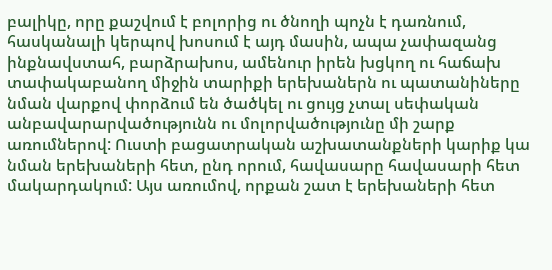բալիկը, որը քաշվում է բոլորից ու ծնողի պոչն է դառնում, հասկանալի կերպով խոսում է այդ մասին, ապա չափազանց ինքնավստահ, բարձրախոս, ամենուր իրեն խցկող ու հաճախ տափակաբանող միջին տարիքի երեխաներն ու պատանիները նման վարքով փորձում են ծածկել ու ցույց չտալ սեփական անբավարարվածությունն ու մոլորվածությունը մի շարք առումներով: Ուստի բացատրական աշխատանքների կարիք կա նման երեխաների հետ, ընդ որում, հավասարը հավասարի հետ մակարդակում: Այս առումով, որքան շատ է երեխաների հետ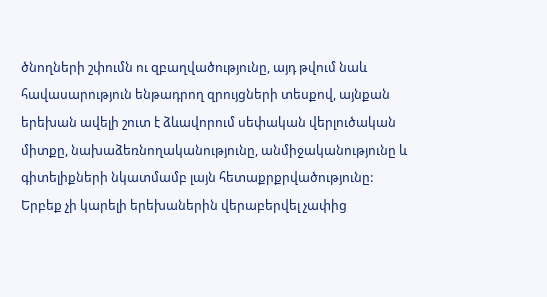ծնողների շփումն ու զբաղվածությունը, այդ թվում նաև հավասարություն ենթադրող զրույցների տեսքով, այնքան երեխան ավելի շուտ է ձևավորում սեփական վերլուծական միտքը, նախաձեռնողականությունը, անմիջականությունը և գիտելիքների նկատմամբ լայն հետաքրքրվածությունը:
Երբեք չի կարելի երեխաներին վերաբերվել չափից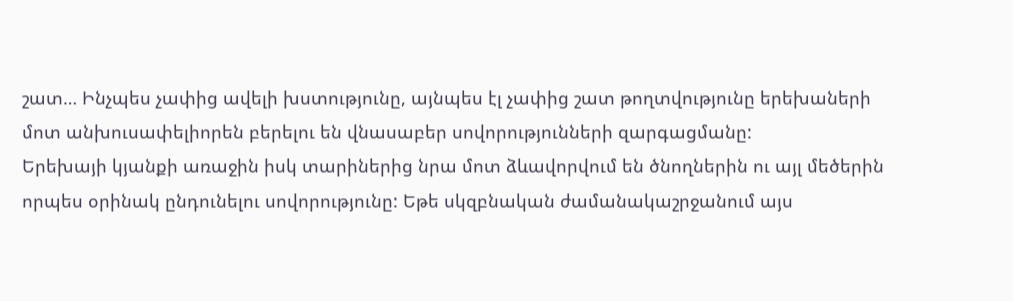շատ… Ինչպես չափից ավելի խստությունը, այնպես էլ չափից շատ թողտվությունը երեխաների մոտ անխուսափելիորեն բերելու են վնասաբեր սովորությունների զարգացմանը:
Երեխայի կյանքի առաջին իսկ տարիներից նրա մոտ ձևավորվում են ծնողներին ու այլ մեծերին որպես օրինակ ընդունելու սովորությունը: Եթե սկզբնական ժամանակաշրջանում այս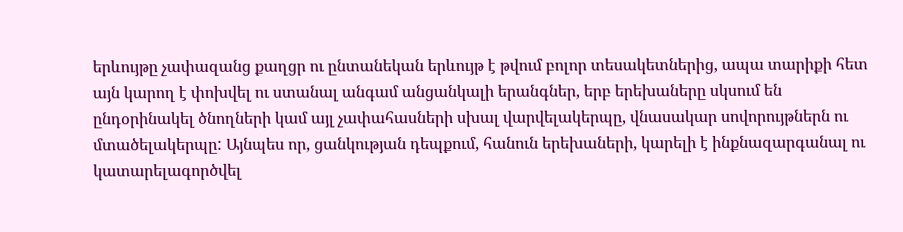երևույթը չափազանց քաղցր ու ընտանեկան երևույթ է թվում բոլոր տեսակետներից, ապա տարիքի հետ այն կարող է փոխվել ու ստանալ անգամ անցանկալի երանգներ, երբ երեխաները սկսում են
ընդօրինակել ծնողների կամ այլ չափահասների սխալ վարվելակերպը, վնասակար սովորույթներն ու մտածելակերպը: Այնպես որ, ցանկության դեպքում, հանուն երեխաների, կարելի է ինքնազարգանալ ու կատարելագործվել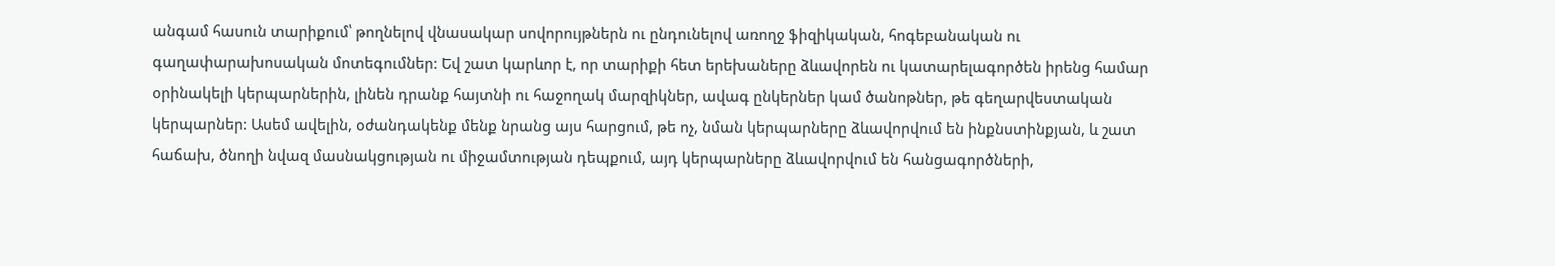անգամ հասուն տարիքում՝ թողնելով վնասակար սովորույթներն ու ընդունելով առողջ ֆիզիկական, հոգեբանական ու գաղափարախոսական մոտեգումներ: Եվ շատ կարևոր է, որ տարիքի հետ երեխաները ձևավորեն ու կատարելագործեն իրենց համար օրինակելի կերպարներին, լինեն դրանք հայտնի ու հաջողակ մարզիկներ, ավագ ընկերներ կամ ծանոթներ, թե գեղարվեստական կերպարներ: Ասեմ ավելին, օժանդակենք մենք նրանց այս հարցում, թե ոչ, նման կերպարները ձևավորվում են ինքնստինքյան, և շատ հաճախ, ծնողի նվազ մասնակցության ու միջամտության դեպքում, այդ կերպարները ձևավորվում են հանցագործների,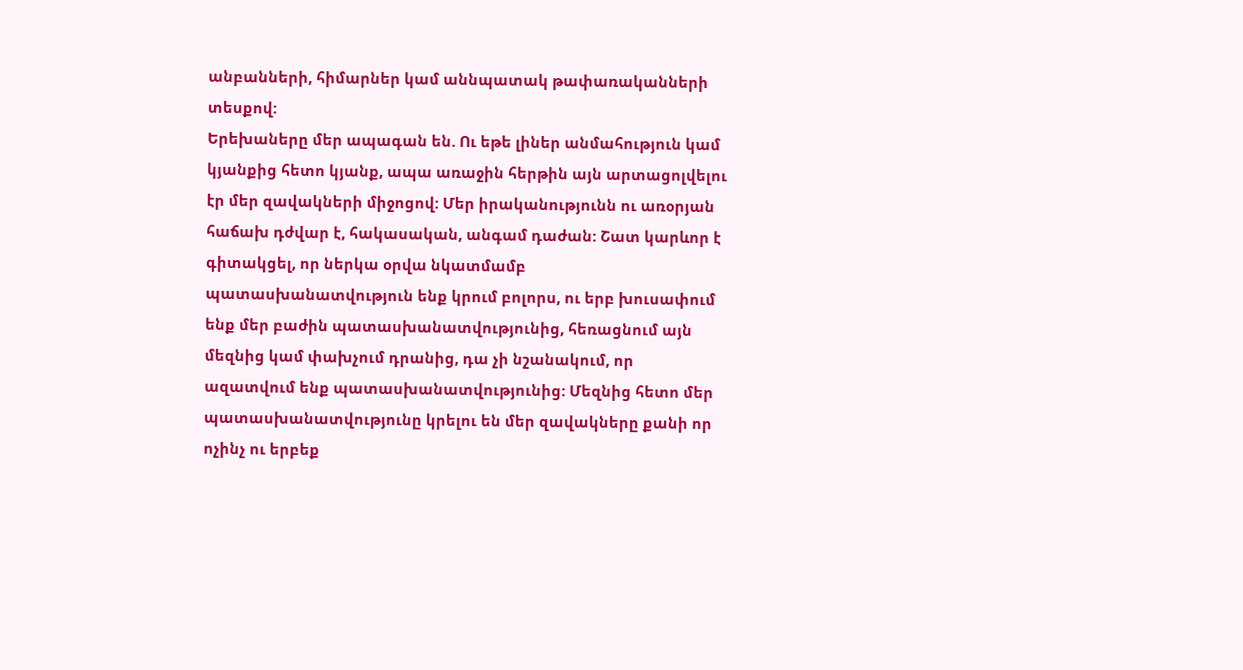անբանների, հիմարներ կամ աննպատակ թափառականների տեսքով:
Երեխաները մեր ապագան են. Ու եթե լիներ անմահություն կամ կյանքից հետո կյանք, ապա առաջին հերթին այն արտացոլվելու էր մեր զավակների միջոցով: Մեր իրականությունն ու առօրյան հաճախ դժվար է, հակասական, անգամ դաժան: Շատ կարևոր է գիտակցել, որ ներկա օրվա նկատմամբ պատասխանատվություն ենք կրում բոլորս, ու երբ խուսափում ենք մեր բաժին պատասխանատվությունից, հեռացնում այն մեզնից կամ փախչում դրանից, դա չի նշանակում, որ ազատվում ենք պատասխանատվությունից: Մեզնից հետո մեր պատասխանատվությունը կրելու են մեր զավակները քանի որ ոչինչ ու երբեք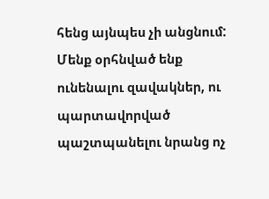հենց այնպես չի անցնում: Մենք օրհնված ենք ունենալու զավակներ, ու պարտավորված պաշտպանելու նրանց ոչ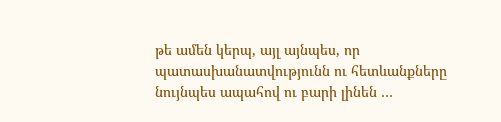թե ամեն կերպ, այլ այնպես, որ պատասխանատվությունն ու հետևանքները նույնպես ապահով ու բարի լինեն …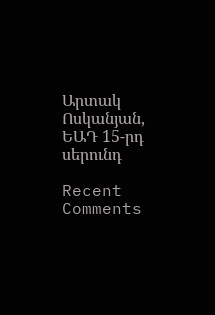Արտակ Ոսկանյան, ԵԱԴ 15-րդ սերունդ

Recent Comments